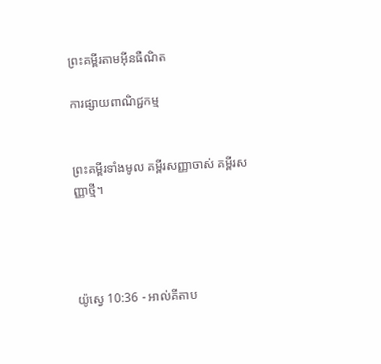ព្រះគម្ពីរតាមអ៊ីនធឺណិត

ការផ្សាយពាណិជ្ជកម្ម


ព្រះគម្ពីរទាំងមូល គម្ពីរសញ្ញាចាស់ គម្ពីរសញ្ញាថ្មី។




យ៉ូស្វេ 10:36 - អាល់គីតាប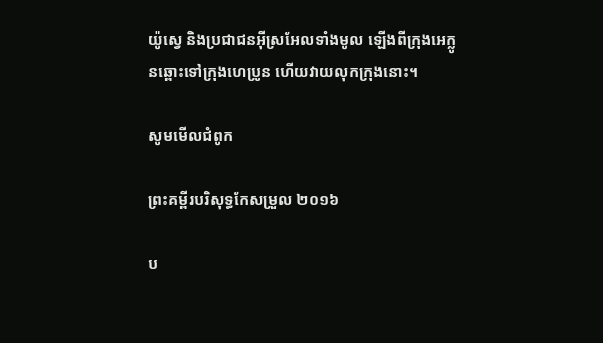យ៉ូស្វេ និងប្រជា‌ជនអ៊ីស្រ‌អែលទាំងមូល ឡើងពីក្រុងអេក្លូនឆ្ពោះទៅក្រុងហេប្រូន ហើយវាយលុកក្រុងនោះ។

សូមមើលជំពូក

ព្រះគម្ពីរបរិសុទ្ធកែសម្រួល ២០១៦

ប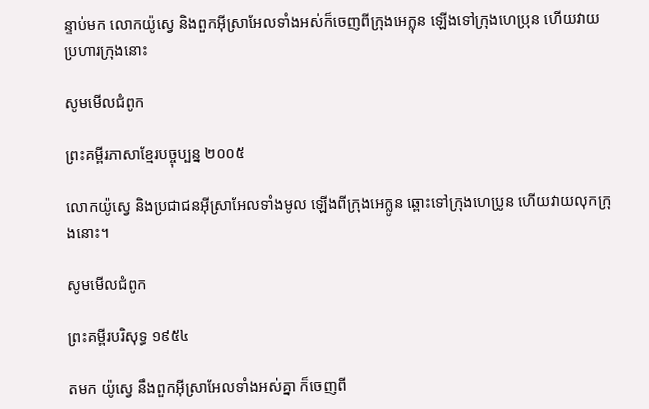ន្ទាប់មក លោកយ៉ូស្វេ និងពួកអ៊ីស្រា‌អែលទាំងអស់ក៏ចេញពីក្រុងអេក្លុន ឡើងទៅក្រុងហេប្រុន ហើយវាយប្រហារក្រុងនោះ

សូមមើលជំពូក

ព្រះគម្ពីរភាសាខ្មែរបច្ចុប្បន្ន ២០០៥

លោកយ៉ូស្វេ និងប្រជា‌ជនអ៊ីស្រា‌អែលទាំងមូល ឡើងពីក្រុងអេក្លូន ឆ្ពោះទៅក្រុងហេប្រូន ហើយវាយលុកក្រុងនោះ។

សូមមើលជំពូក

ព្រះគម្ពីរបរិសុទ្ធ ១៩៥៤

តមក យ៉ូស្វេ នឹងពួកអ៊ីស្រាអែលទាំងអស់គ្នា ក៏ចេញពី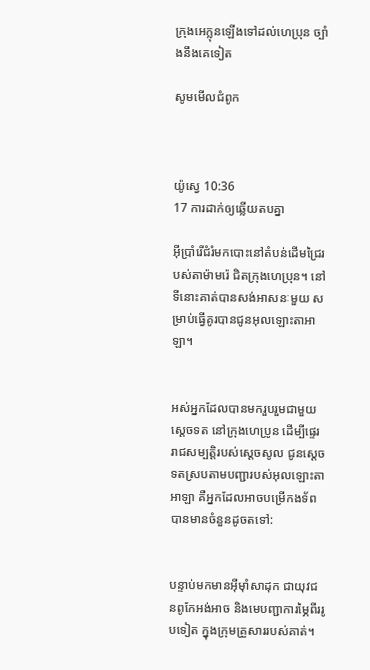ក្រុងអេក្លុនឡើងទៅដល់ហេប្រុន ច្បាំងនឹងគេទៀត

សូមមើលជំពូក



យ៉ូស្វេ 10:36
17 ការដាក់ឲ្យឆ្លើយតបគ្នា

អ៊ីប្រាំរើជំរំមកបោះនៅតំបន់ដើមជ្រៃរបស់តាម៉ាមរ៉េ ជិតក្រុងហេប្រុន។ នៅទីនោះគាត់បានសង់អាសនៈមួយ សម្រាប់ធ្វើគូរបានជូនអុលឡោះ‌តាអាឡា។


អស់អ្នកដែលបានមករួប‌រួមជាមួយស្តេចទត នៅក្រុងហេប្រូន ដើម្បីផ្ទេររាជសម្បត្តិរបស់ស្តេចសូល ជូនស្តេចទតស្របតាមបញ្ជារបស់អុលឡោះ‌តាអាឡា គឺអ្នកដែលអាចបម្រើកង‌ទ័ពបានមានចំនួនដូចតទៅ:


បន្ទាប់មកមានអ៊ីមុាំសាដុក ជាយុវជនពូកែអង់‌អាច និងមេបញ្ជាការម្ភៃពីររូបទៀត ក្នុងក្រុមគ្រួសាររបស់គាត់។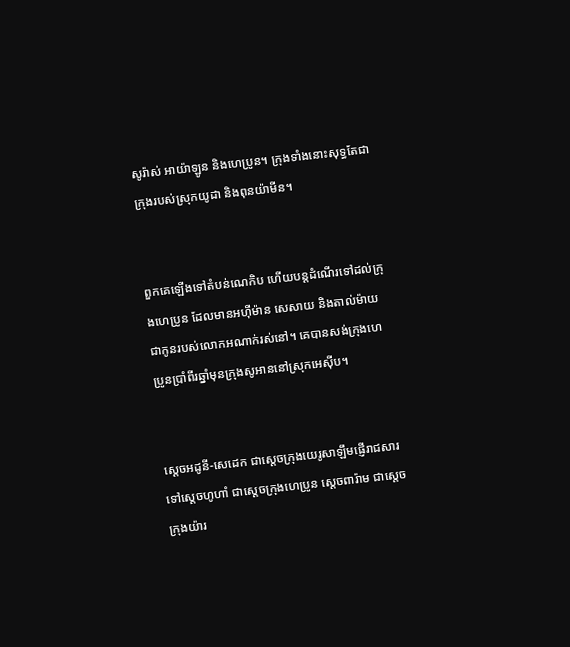សូរ៉ាស់ អាយ៉ា‌ឡូន និងហេប្រូន។ ក្រុងទាំងនោះសុទ្ធតែជាក្រុងរបស់ស្រុកយូដា និងពុន‌យ៉ាមីន។


ពួកគេឡើងទៅតំបន់ណេកិប ហើយបន្តដំណើរទៅដល់ក្រុងហេប្រូន ដែលមានអហ៊ីម៉ាន សេសាយ និងតាល់ម៉ាយ ជាកូនរបស់លោកអណាក់រស់នៅ។ គេបានសង់ក្រុងហេប្រូនប្រាំ‌ពីរឆ្នាំមុនក្រុងសូអាននៅស្រុកអេស៊ីប។


ស្តេចអដូនី-សេដេក ជាស្តេចក្រុងយេរូសាឡឹមផ្ញើរាជ‌សារទៅស្តេចហូហាំ ជាស្តេចក្រុងហេប្រូន ស្តេចពារ៉ាម ជាស្តេចក្រុងយ៉ារ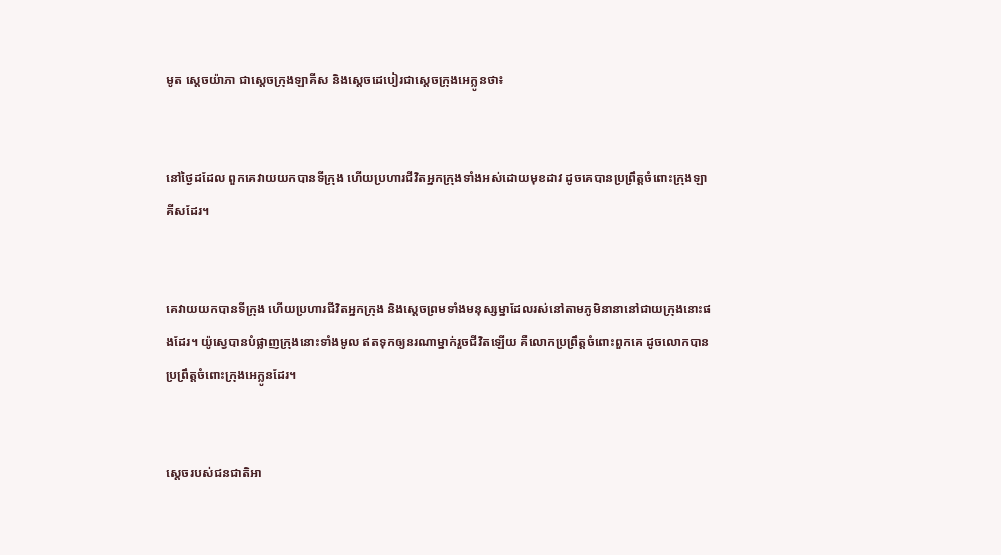មូត ស្តេចយ៉ាភា ជាស្តេចក្រុងឡាគីស និងស្តេចដេបៀរជាស្តេចក្រុងអេក្លូនថា៖


នៅថ្ងៃដដែល ពួកគេវាយយកបានទី‌ក្រុង ហើយប្រហារជីវិតអ្នកក្រុងទាំងអស់ដោយមុខដាវ ដូចគេបានប្រព្រឹត្តចំពោះក្រុងឡាគីសដែរ។


គេវាយយកបានទីក្រុង ហើយប្រហារជីវិតអ្នកក្រុង និងស្តេចព្រមទាំងមនុស្ស‌ម្នាដែលរស់នៅតាមភូមិនានានៅជាយក្រុងនោះផងដែរ។ យ៉ូស្វេបានបំផ្លាញក្រុងនោះទាំងមូល ឥតទុកឲ្យនរណាម្នាក់រួចជីវិតឡើយ គឺលោកប្រព្រឹត្តចំពោះពួកគេ ដូចលោកបានប្រព្រឹត្តចំពោះក្រុងអេក្លូនដែរ។


ស្តេចរបស់ជន‌ជាតិអា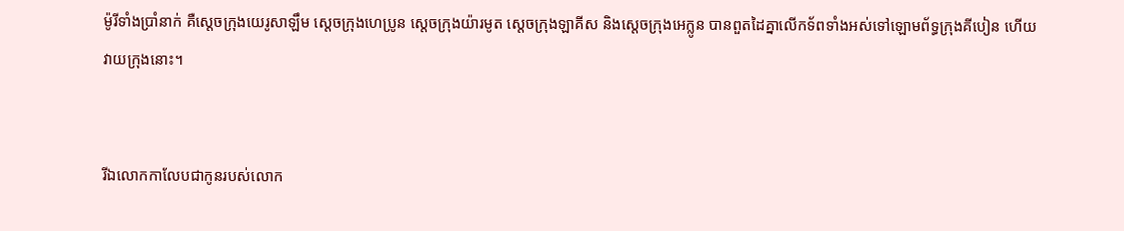ម៉ូរីទាំងប្រាំនាក់ គឺស្តេចក្រុងយេរូសាឡឹម ស្តេចក្រុងហេប្រូន ស្តេចក្រុងយ៉ារមូត ស្តេចក្រុងឡាគីស និងស្តេចក្រុងអេក្លូន បានពួតដៃគ្នាលើកទ័ពទាំងអស់ទៅឡោម‌ព័ទ្ធក្រុងគីបៀន ហើយវាយក្រុងនោះ។


រីឯលោកកាលែបជាកូនរបស់លោក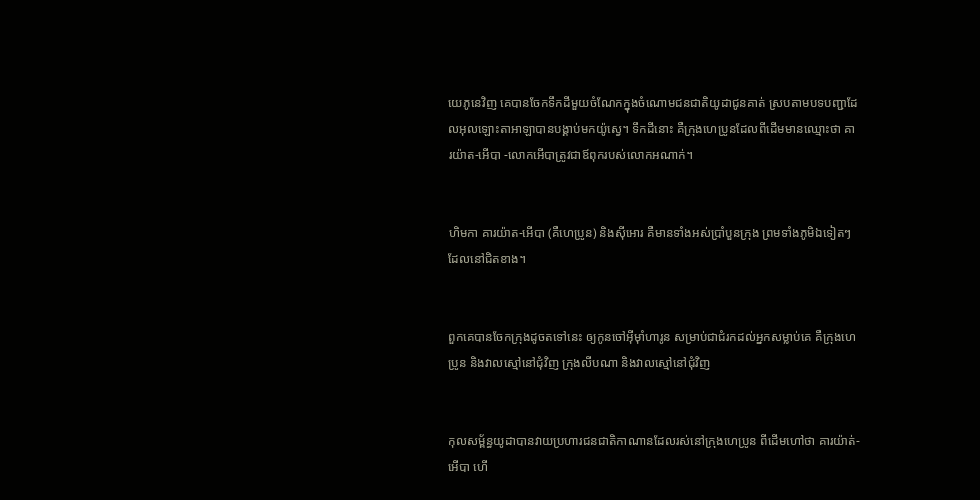យេភូ‌នេវិញ គេបានចែកទឹកដីមួយចំណែកក្នុងចំណោមជន‌ជាតិយូដាជូនគាត់ ស្របតាមបទបញ្ជាដែលអុលឡោះ‌តាអាឡាបានបង្គាប់មកយ៉ូស្វេ។ ទឹកដីនោះ គឺក្រុងហេប្រូនដែលពីដើមមានឈ្មោះថា គារ‌យ៉ាត-អើបា -លោកអើបាត្រូវជាឪពុករបស់លោកអណាក់។


ហិមកា គារ‌យ៉ាត-អើបា (គឺហេប្រូន) និងស៊ីអោរ គឺមានទាំងអស់ប្រាំបួនក្រុង ព្រមទាំងភូមិឯទៀតៗដែលនៅជិតខាង។


ពួកគេបានចែកក្រុងដូចតទៅនេះ ឲ្យកូនចៅអ៊ីមុាំហារូន សម្រាប់ជាជំរកដល់អ្នកសម្លាប់គេ គឺក្រុងហេប្រូន និងវាលស្មៅនៅជុំ‌វិញ ក្រុងលីប‌ណា និងវាលស្មៅនៅជុំ‌វិញ


កុល‌សម្ព័ន្ធយូដាបានវាយប្រហារជន‌ជាតិកាណានដែលរស់នៅក្រុងហេប្រូន ពីដើមហៅថា គារយ៉ាត់-អើបា ហើ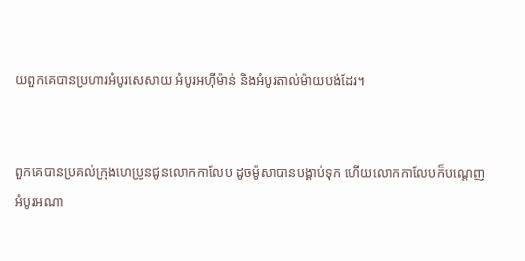យពួកគេបានប្រហារអំបូរសេសាយ អំបូរអហ៊ី‌ម៉ាន់ និងអំបូរតាល់‌ម៉ាយ‌បង់ដែរ។


ពួកគេបានប្រគល់ក្រុងហេប្រូនជូនលោកកាលែប ដូចម៉ូសាបានបង្គាប់ទុក ហើយលោកកាលែបក៏បណ្តេញអំបូរអណា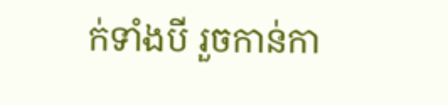ក់ទាំងបី រួចកាន់កា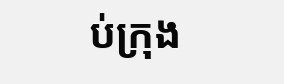ប់ក្រុង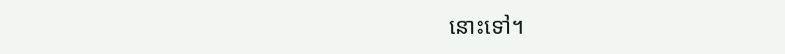នោះទៅ។